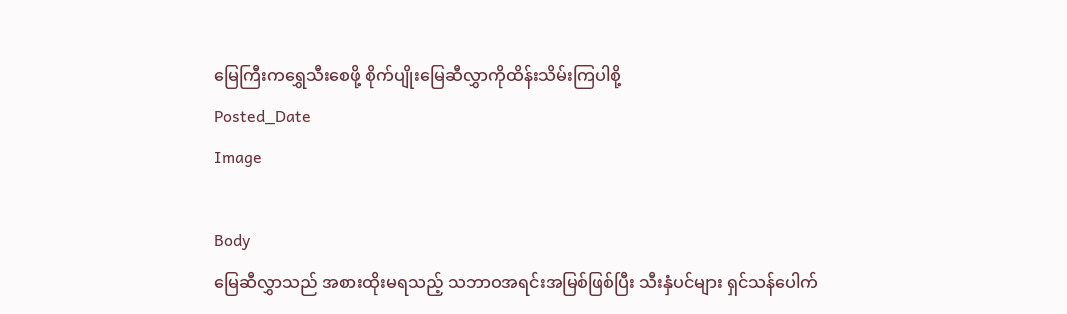မြေကြီးကရွှေသီးစေဖို့ စိုက်ပျိုးမြေဆီလွှာကိုထိန်းသိမ်းကြပါစို့
Posted_Date
Image

Body
မြေဆီလွှာသည် အစားထိုးမရသည့် သဘာဝအရင်းအမြစ်ဖြစ်ပြီး သီးနှံပင်များ ရှင်သန်ပေါက်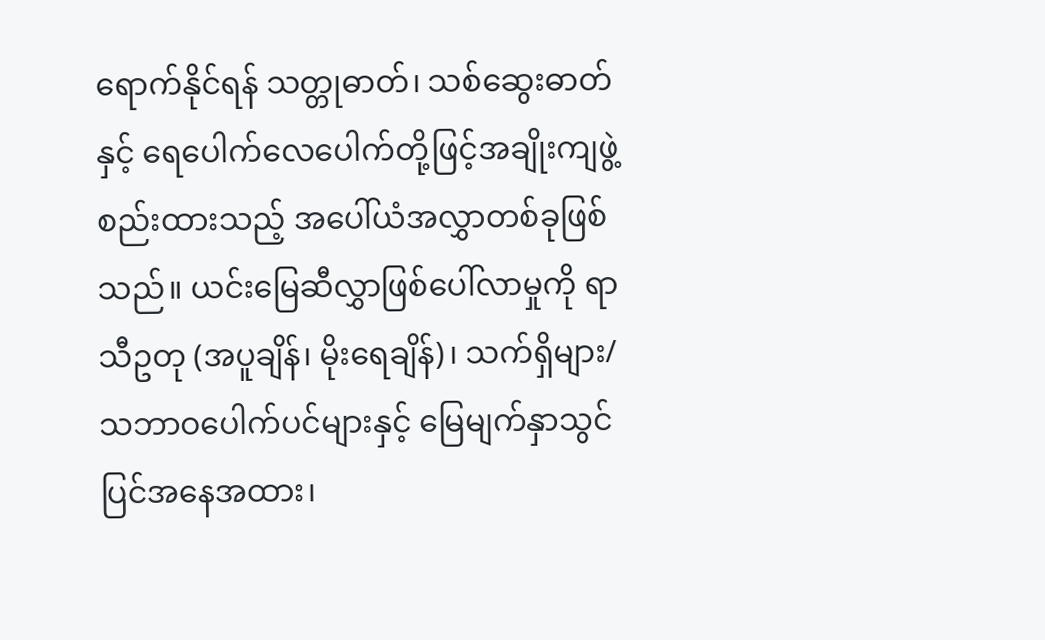ရောက်နိုင်ရန် သတ္တုဓာတ်၊ သစ်ဆွေးဓာတ်နှင့် ရေပေါက်လေပေါက်တို့ဖြင့်အချိုးကျဖွဲ့စည်းထားသည့် အပေါ်ယံအလွှာတစ်ခုဖြစ်သည်။ ယင်းမြေဆီလွှာဖြစ်ပေါ်လာမှုကို ရာသီဥတု (အပူချိန်၊ မိုးရေချိန်)၊ သက်ရှိများ/ သဘာဝပေါက်ပင်များနှင့် မြေမျက်နှာသွင်ပြင်အနေအထား၊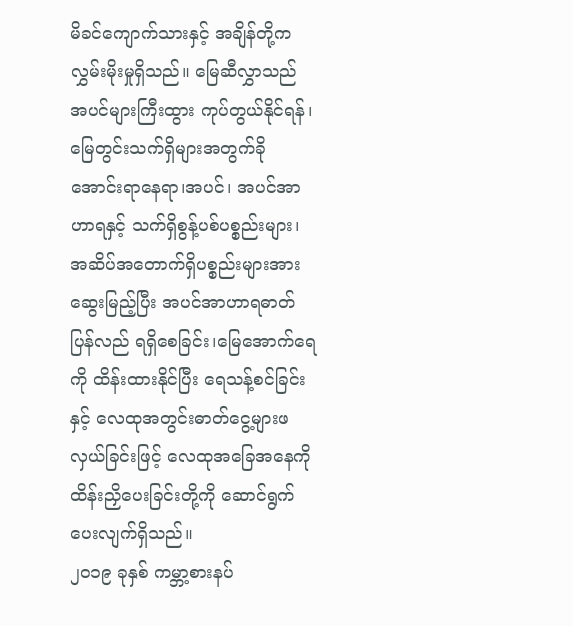မိခင်ကျောက်သားနှင့် အချိန်တို့က လွှမ်းမိုးမှုရှိသည်။ မြေဆီလွှာသည် အပင်များကြီးထွား ကုပ်တွယ်နိုင်ရန်၊မြေတွင်းသက်ရှိများအတွက်ခိုအောင်းရာနေရာ၊အပင်၊ အပင်အာဟာရနှင့် သက်ရှိစွန့်ပစ်ပစ္စည်းများ၊ အဆိပ်အတောက်ရှိပစ္စည်းများအားဆွေးမြည့်ပြီး အပင်အာဟာရဓာတ်ပြန်လည် ရရှိစေခြင်း၊မြေအောက်ရေကို ထိန်းထားနိုင်ပြီး ရေသန့်စင်ခြင်းနှင့် လေထုအတွင်းဓာတ်ငွေ့များဖလှယ်ခြင်းဖြင့် လေထုအခြေအနေကို ထိန်းညှိပေးခြင်းတို့ကို ဆောင်ရွက်ပေးလျက်ရှိသည်။
၂၀၁၉ ခုနှစ် ကမ္ဘာ့စားနပ်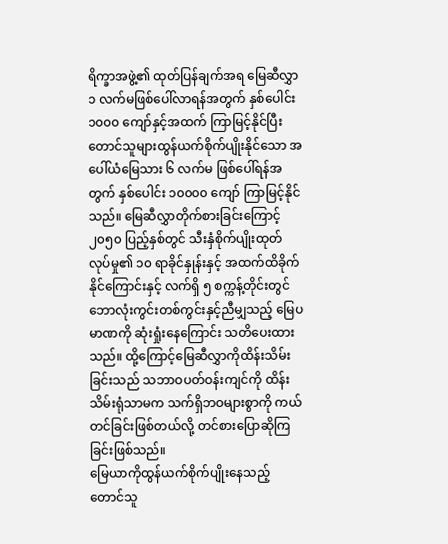ရိက္ခာအဖွဲ့၏ ထုတ်ပြန်ချက်အရ မြေဆီလွှာ ၁ လက်မဖြစ်ပေါ်လာရန်အတွက် နှစ်ပေါင်း ၁၀၀၀ ကျော်နှင့်အထက် ကြာမြင့်နိုင်ပြီး တောင်သူများထွန်ယက်စိုက်ပျိုးနိုင်သော အပေါ်ယံမြေသား ၆ လက်မ ဖြစ်ပေါ်ရန်အတွက် နှစ်ပေါင်း ၁၀၀၀၀ ကျော် ကြာမြင့်နိုင် သည်။ မြေဆီလွှာတိုက်စားခြင်းကြောင့်၂၀၅၀ ပြည့်နှစ်တွင် သီးနှံစိုက်ပျိုးထုတ်လုပ်မှု၏ ၁၀ ရာခိုင်နှုန်းနှင့် အထက်ထိခိုက်နိုင်ကြောင်းနှင့် လက်ရှိ ၅ စက္ကန့်တိုင်းတွင် ဘောလုံးကွင်းတစ်ကွင်းနှင့်ညီမျှသည့် မြေပမာဏကို ဆုံးရှုံးနေကြောင်း သတိပေးထားသည်။ ထို့ကြောင့်မြေဆီလွှာကိုထိန်းသိမ်းခြင်းသည် သဘာဝပတ်ဝန်းကျင်ကို ထိန်းသိမ်းရုံသာမက သက်ရှိဘဝများစွာကို ကယ်တင်ခြင်းဖြစ်တယ်လို့ တင်စားပြောဆိုကြခြင်းဖြစ်သည်။
မြေယာကိုထွန်ယက်စိုက်ပျိုးနေသည့် တောင်သူ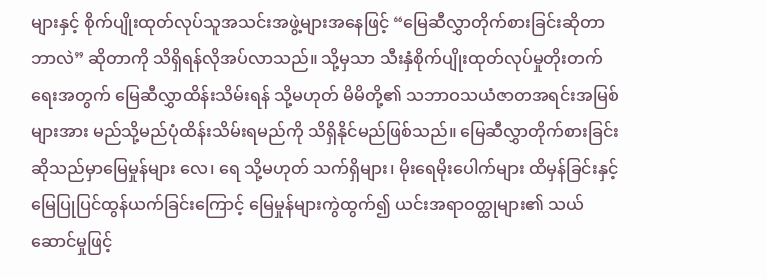များနှင့် စိုက်ပျိုးထုတ်လုပ်သူအသင်းအဖွဲ့များအနေဖြင့် “မြေဆီလွှာတိုက်စားခြင်းဆိုတာ ဘာလဲ” ဆိုတာကို သိရှိရန်လိုအပ်လာသည်။ သို့မှသာ သီးနှံစိုက်ပျိုးထုတ်လုပ်မှုတိုးတက်ရေးအတွက် မြေဆီလွှာထိန်းသိမ်းရန် သို့မဟုတ် မိမိတို့၏ သဘာဝသယံဇာတအရင်းအမြစ်များအား မည်သို့မည်ပုံထိန်းသိမ်းရမည်ကို သိရှိနိုင်မည်ဖြစ်သည်။ မြေဆီလွှာတိုက်စားခြင်းဆိုသည်မှာမြေမှုန်များ လေ၊ ရေ သို့မဟုတ် သက်ရှိများ၊ မိုးရေမိုးပေါက်များ ထိမှန်ခြင်းနှင့် မြေပြုပြင်ထွန်ယက်ခြင်းကြောင့် မြေမှုန်များကွဲထွက်၍ ယင်းအရာဝတ္ထုများ၏ သယ်ဆောင်မှုဖြင့်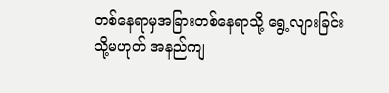တစ်နေရာမှအခြားတစ်နေရာသို့ ရွေ့လျားခြင်း သို့မဟုတ် အနည်ကျ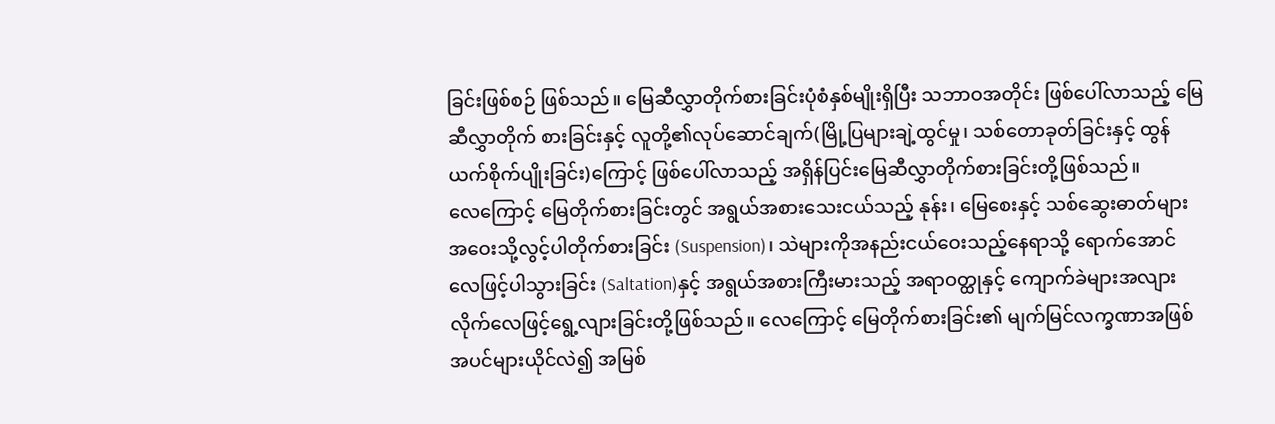ခြင်းဖြစ်စဉ် ဖြစ်သည်။ မြေဆီလွှာတိုက်စားခြင်းပုံစံနှစ်မျိုးရှိပြီး သဘာဝအတိုင်း ဖြစ်ပေါ်လာသည့် မြေဆီလွှာတိုက် စားခြင်းနှင့် လူတို့၏လုပ်ဆောင်ချက်(မြို့ပြများချဲ့ထွင်မှု၊ သစ်တောခုတ်ခြင်းနှင့် ထွန်ယက်စိုက်ပျိုးခြင်း)ကြောင့် ဖြစ်ပေါ်လာသည့် အရှိန်ပြင်းမြေဆီလွှာတိုက်စားခြင်းတို့ဖြစ်သည်။
လေကြောင့် မြေတိုက်စားခြင်းတွင် အရွယ်အစားသေးငယ်သည့် နုန်း၊ မြေစေးနှင့် သစ်ဆွေးဓာတ်များ အဝေးသို့လွင့်ပါတိုက်စားခြင်း (Suspension)၊ သဲများကိုအနည်းငယ်ဝေးသည့်နေရာသို့ ရောက်အောင် လေဖြင့်ပါသွားခြင်း (Saltation)နှင့် အရွယ်အစားကြီးမားသည့် အရာဝတ္ထုနှင့် ကျောက်ခဲများအလျားလိုက်လေဖြင့်ရွေ့လျားခြင်းတို့ဖြစ်သည်။ လေကြောင့် မြေတိုက်စားခြင်း၏ မျက်မြင်လက္ခဏာအဖြစ် အပင်များယိုင်လဲ၍ အမြစ်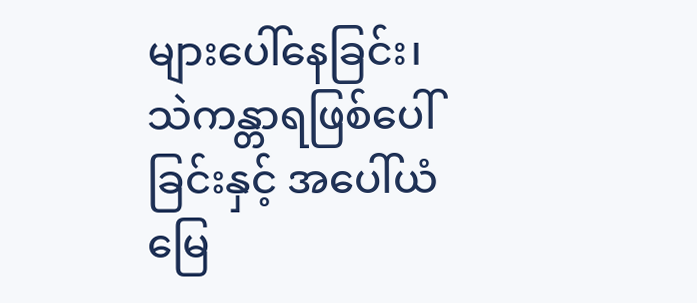များပေါ်နေခြင်း၊ သဲကန္တာရဖြစ်ပေါ်ခြင်းနှင့် အပေါ်ယံမြေ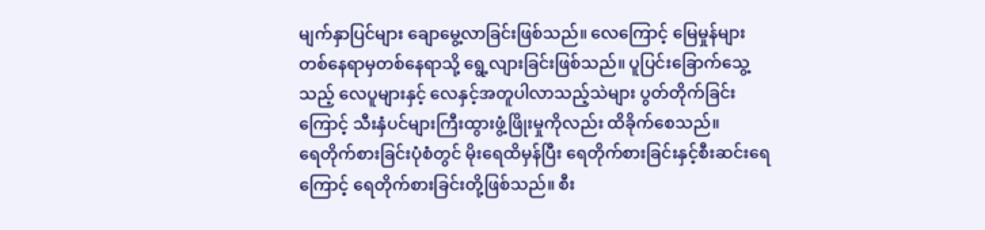မျက်နှာပြင်များ ချောမွေ့လာခြင်းဖြစ်သည်။ လေကြောင့် မြေမှုန်များတစ်နေရာမှတစ်နေရာသို့ ရွေ့လျားခြင်းဖြစ်သည်။ ပူပြင်းခြောက်သွေ့သည့် လေပူများနှင့် လေနှင့်အတူပါလာသည့်သဲများ ပွတ်တိုက်ခြင်းကြောင့် သီးနှံပင်များကြီးထွားဖွံ့ဖြိုးမှုကိုလည်း ထိခိုက်စေသည်။
ရေတိုက်စားခြင်းပုံစံတွင် မိုးရေထိမှန်ပြီး ရေတိုက်စားခြင်းနှင့်စီးဆင်းရေကြောင့် ရေတိုက်စားခြင်းတို့ဖြစ်သည်။ စီး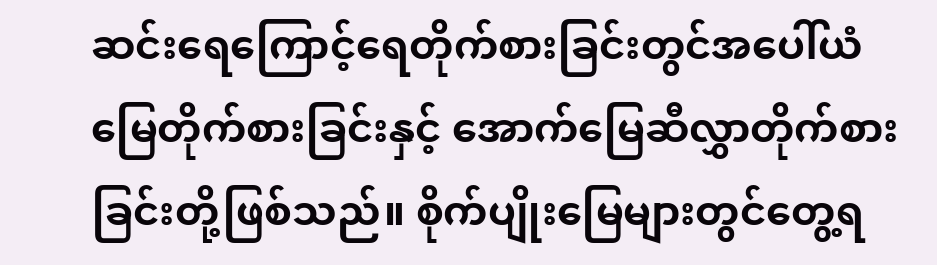ဆင်းရေကြောင့်ရေတိုက်စားခြင်းတွင်အပေါ်ယံမြေတိုက်စားခြင်းနှင့် အောက်မြေဆီလွှာတိုက်စားခြင်းတို့ဖြစ်သည်။ စိုက်ပျိုးမြေများတွင်တွေ့ရ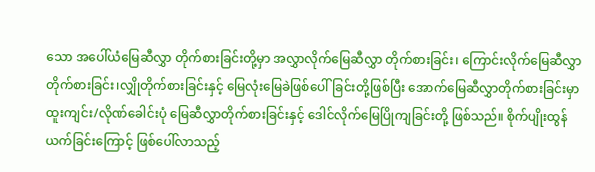သော အပေါ်ယံမြေဆီလွှာ တိုက်စားခြင်းတို့မှာ အလွှာလိုက်မြေဆီလွှာ တိုက်စားခြင်း၊ ကြောင်းလိုက်မြေဆီလွှာတိုက်စားခြင်း၊လျှိုတိုက်စားခြင်းနှင့် မြေလုံးမြေခဲဖြစ်ပေါ်ခြင်းတို့ဖြစ်ပြီး အောက်မြေဆီလွှာတိုက်စားခြင်းမှာ ထူးကျင်း/လိုဏ်ခေါင်းပုံ မြေဆီလွှာတိုက်စားခြင်းနှင့် ဒေါင်လိုက်မြေပြိုကျခြင်းတို့ ဖြစ်သည်။ စိုက်ပျိုးထွန်ယက်ခြင်းကြောင့် ဖြစ်ပေါ်လာသည့်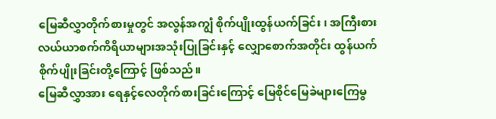မြေဆီလွှာတိုက်စားမှုတွင် အလွန်အကျွံ စိုက်ပျိုးထွန်ယက်ခြင်း၊ အကြီးစားလယ်ယာစက်ကိရိယာများအသုံးပြုခြင်းနှင့် လျှောစောက်အတိုင်း ထွန်ယက်စိုက်ပျိုးခြင်းတို့ကြောင့် ဖြစ်သည်။
မြေဆီလွှာအား ရေနှင့်လေတိုက်စားခြင်းကြောင့် မြေစိုင်မြေခဲများကြေမွ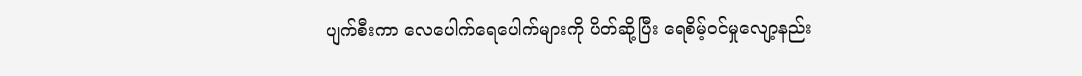ပျက်စီးကာ လေပေါက်ရေပေါက်များကို ပိတ်ဆို့ပြီး ရေစိမ့်ဝင်မှုလျော့နည်း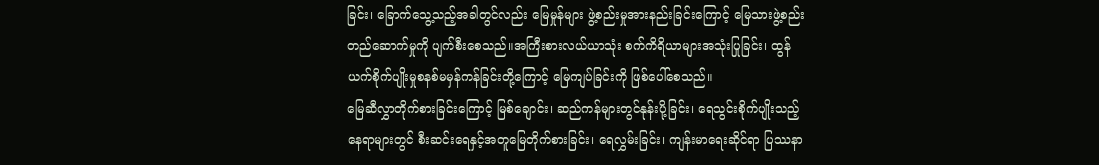ခြင်း၊ ခြောက်သွေ့သည့်အခါတွင်လည်း မြေမှုန်များ ဖွဲ့စည်းမှုအားနည်းခြင်းကြောင့် မြေသားဖွဲ့စည်းတည်ဆောက်မှုကို ပျက်စီးစေသည်။အကြီးစားလယ်ယာသုံး စက်ကိရိယာများအသုံးပြုခြင်း၊ ထွန်ယက်စိုက်ပျိုးမှုစနစ်မမှန်ကန်ခြင်းတို့ကြောင့် မြေကျပ်ခြင်းကို ဖြစ်ပေါ်စေသည်။
မြေဆီလွှာတိုက်စားခြင်းကြောင့် မြစ်ချောင်း၊ ဆည်ကန်များတွင်နုန်းပို့ခြင်း၊ ရေသွင်းစိုက်ပျိုးသည့်နေရာများတွင် စီးဆင်းရေနှင့်အတူမြေတိုက်စားခြင်း၊ ရေလွှမ်းခြင်း၊ ကျန်းမာရေးဆိုင်ရာ ပြဿနာ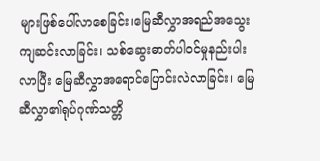များဖြစ်ပေါ်လာစေခြင်း၊မြေဆီလွှာအရည်အသွေးကျဆင်းလာခြင်း၊ သစ်ဆွေးဓာတ်ပါဝင်မှုနည်းပါးလာပြီး မြေဆီလွှာအရောင်ပြောင်းလဲလာခြင်း၊ မြေဆီလွှာ၏ရုပ်ဂုဏ်သတ္တိ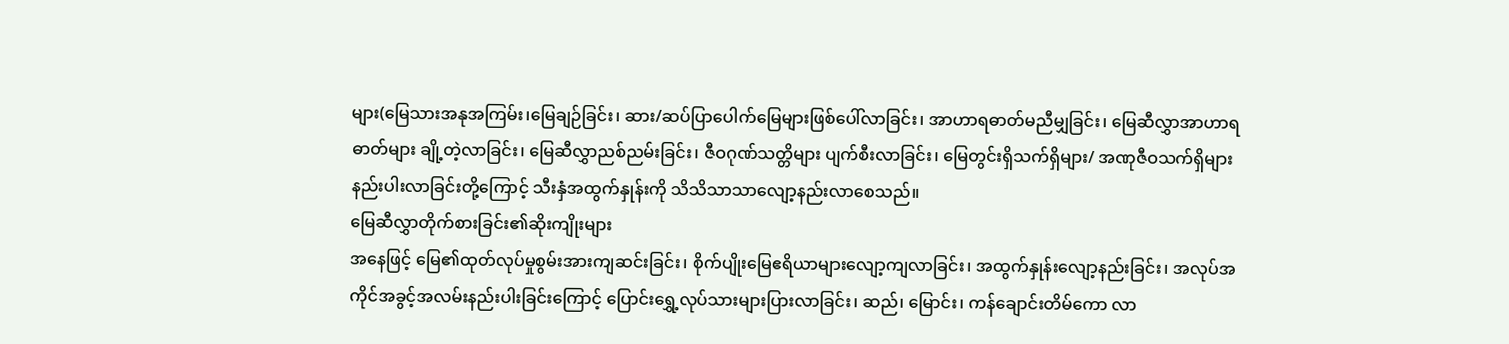များ(မြေသားအနုအကြမ်း၊မြေချဉ်ခြင်း၊ ဆား/ဆပ်ပြာပေါက်မြေများဖြစ်ပေါ်လာခြင်း၊ အာဟာရဓာတ်မညီမျှခြင်း၊ မြေဆီလွှာအာဟာရဓာတ်များ ချို့တဲ့လာခြင်း၊ မြေဆီလွှာညစ်ညမ်းခြင်း၊ ဇီဝဂုဏ်သတ္တိများ ပျက်စီးလာခြင်း၊ မြေတွင်းရှိသက်ရှိများ/ အဏုဇီဝသက်ရှိများနည်းပါးလာခြင်းတို့ကြောင့် သီးနှံအထွက်နှုန်းကို သိသိသာသာလျော့နည်းလာစေသည်။
မြေဆီလွှာတိုက်စားခြင်း၏ဆိုးကျိုးများ
အနေဖြင့် မြေ၏ထုတ်လုပ်မှုစွမ်းအားကျဆင်းခြင်း၊ စိုက်ပျိုးမြေဧရိယာများလျော့ကျလာခြင်း၊ အထွက်နှုန်းလျော့နည်းခြင်း၊ အလုပ်အကိုင်အခွင့်အလမ်းနည်းပါးခြင်းကြောင့် ပြောင်းရွှေ့လုပ်သားများပြားလာခြင်း၊ ဆည်၊ မြောင်း၊ ကန်ချောင်းတိမ်ကော လာ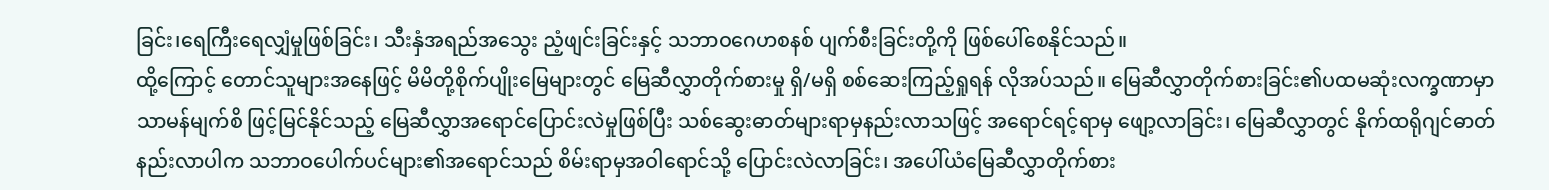ခြင်း၊ရေကြီးရေလျှံမှုဖြစ်ခြင်း၊ သီးနှံအရည်အသွေး ညံ့ဖျင်းခြင်းနှင့် သဘာဝဂေဟစနစ် ပျက်စီးခြင်းတို့ကို ဖြစ်ပေါ်စေနိုင်သည်။
ထို့ကြောင့် တောင်သူများအနေဖြင့် မိမိတို့စိုက်ပျိုးမြေများတွင် မြေဆီလွှာတိုက်စားမှု ရှိ/မရှိ စစ်ဆေးကြည့်ရှုရန် လိုအပ်သည်။ မြေဆီလွှာတိုက်စားခြင်း၏ပထမဆုံးလက္ခဏာမှာ သာမန်မျက်စိ ဖြင့်မြင်နိုင်သည့် မြေဆီလွှာအရောင်ပြောင်းလဲမှုဖြစ်ပြီး သစ်ဆွေးဓာတ်များရာမှနည်းလာသဖြင့် အရောင်ရင့်ရာမှ ဖျော့လာခြင်း၊ မြေဆီလွှာတွင် နိုက်ထရိုဂျင်ဓာတ်နည်းလာပါက သဘာဝပေါက်ပင်များ၏အရောင်သည် စိမ်းရာမှအဝါရောင်သို့ ပြောင်းလဲလာခြင်း၊ အပေါ်ယံမြေဆီလွှာတိုက်စား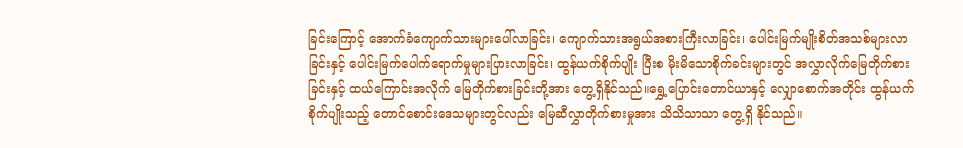ခြင်းကြောင့် အောက်ခံကျောက်သားများပေါ်လာခြင်း၊ ကျောက်သားအရွယ်အစားကြီးလာခြင်း၊ ပေါင်းမြက်မျိုးစိတ်အသစ်များလာခြင်းနှင့် ပေါင်းမြက်ပေါက်ရောက်မှုများပြားလာခြင်း၊ ထွန်ယက်စိုက်ပျိုး ပြီးစ မိုးမိသောစိုက်ခင်းများတွင် အလွှာလိုက်မြေတိုက်စားခြင်းနှင့် ထယ်ကြောင်းအလိုက် မြေတိုက်စားခြင်းတို့အား တွေ့ရှိနိုင်သည်။ရွှေ့ပြောင်းတောင်ယာနှင့် လျှောစောက်အတိုင်း ထွန်ယက်စိုက်ပျိုးသည့် တောင်စောင်းဒေသများတွင်လည်း မြေဆီလွှာတိုက်စားမှုအား သိသိသာသာ တွေ့ရှိ နိုင်သည်။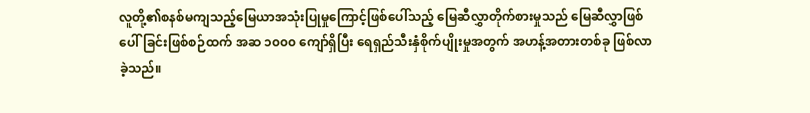လူတို့၏စနစ်မကျသည့်မြေယာအသုံးပြုမှုကြောင့်ဖြစ်ပေါ်သည့် မြေဆီလွှာတိုက်စားမှုသည် မြေဆီလွှာဖြစ်ပေါ်ခြင်းဖြစ်စဉ်ထက် အဆ ၁၀၀၀ ကျော်ရှိပြီး ရေရှည်သီးနှံစိုက်ပျိုးမှုအတွက် အဟန့်အတားတစ်ခု ဖြစ်လာခဲ့သည်။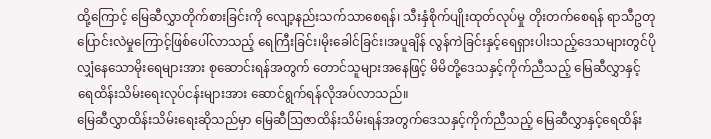ထို့ကြောင့် မြေဆီလွှာတိုက်စားခြင်းကို လျော့နည်းသက်သာစေရန်၊ သီးနှံစိုက်ပျိုးထုတ်လုပ်မှု တိုးတက်စေရန် ရာသီဥတုပြောင်းလဲမှုကြောင့်ဖြစ်ပေါ်လာသည့် ရေကြီးခြင်း၊မိုးခေါင်ခြင်း၊အပူချိန် လွန်ကဲခြင်းနှင့်ရေရှားပါးသည့်ဒေသများတွင်ပိုလျှံနေသောမိုးရေများအား စုဆောင်းရန်အတွက် တောင်သူများအနေဖြင့် မိမိတို့ဒေသနှင့်ကိုက်ညီသည့် မြေဆီလွှာနှင့် ရေထိန်းသိမ်းရေးလုပ်ငန်းများအား ဆောင်ရွက်ရန်လိုအပ်လာသည်။
မြေဆီလွှာထိန်းသိမ်းရေးဆိုသည်မှာ မြေဆီဩဇာထိန်းသိမ်းရန်အတွက်ဒေသနှင့်ကိုက်ညီသည့် မြေဆီလွှာနှင့်ရေထိန်း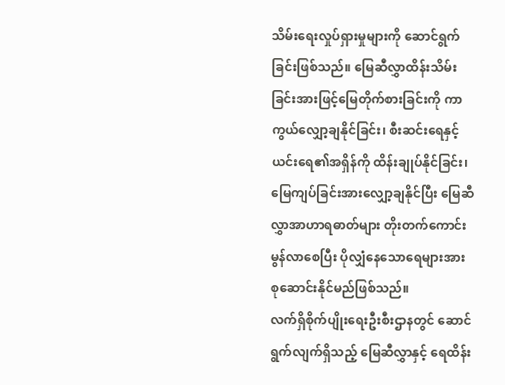သိမ်းရေးလှုပ်ရှားမှုများကို ဆောင်ရွက်ခြင်းဖြစ်သည်။ မြေဆီလွှာထိန်းသိမ်းခြင်းအားဖြင့်မြေတိုက်စားခြင်းကို ကာကွယ်လျှော့ချနိုင်ခြင်း၊ စီးဆင်းရေနှင့် ယင်းရေ၏အရှိန်ကို ထိန်းချုပ်နိုင်ခြင်း၊ မြေကျပ်ခြင်းအားလျှော့ချနိုင်ပြီး မြေဆီလွှာအာဟာရဓာတ်များ တိုးတက်ကောင်းမွန်လာစေပြီး ပိုလျှံနေသောရေများအား စုဆောင်းနိုင်မည်ဖြစ်သည်။
လက်ရှိစိုက်ပျိုးရေးဦးစီးဌာနတွင် ဆောင်ရွက်လျက်ရှိသည့် မြေဆီလွှာနှင့် ရေထိန်း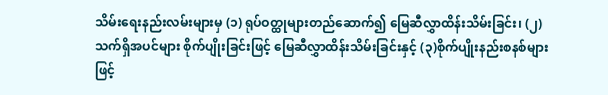သိမ်းရေးနည်းလမ်းများမှ (၁) ရုပ်ဝတ္ထုများတည်ဆောက်၍ မြေဆီလွှာထိန်းသိမ်းခြင်း၊ (၂)သက်ရှိအပင်များ စိုက်ပျိုးခြင်းဖြင့် မြေဆီလွှာထိန်းသိမ်းခြင်းနှင့် (၃)စိုက်ပျိုးနည်းစနစ်များဖြင့်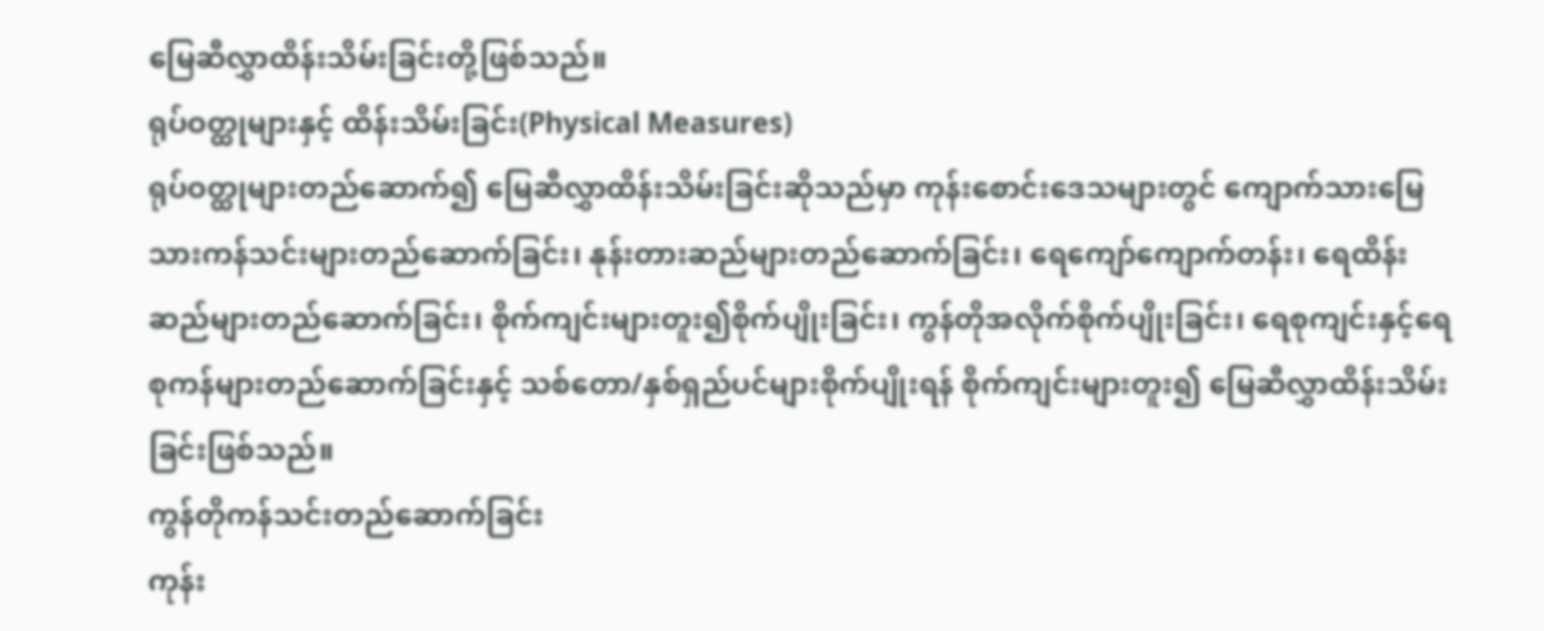မြေဆီလွှာထိန်းသိမ်းခြင်းတို့ဖြစ်သည်။
ရုပ်ဝတ္ထုများနှင့် ထိန်းသိမ်းခြင်း(Physical Measures)
ရုပ်ဝတ္ထုများတည်ဆောက်၍ မြေဆီလွှာထိန်းသိမ်းခြင်းဆိုသည်မှာ ကုန်းစောင်းဒေသများတွင် ကျောက်သားမြေသားကန်သင်းများတည်ဆောက်ခြင်း၊ နုန်းတားဆည်များတည်ဆောက်ခြင်း၊ ရေကျော်ကျောက်တန်း၊ ရေထိန်းဆည်များတည်ဆောက်ခြင်း၊ စိုက်ကျင်းများတူး၍စိုက်ပျိုးခြင်း၊ ကွန်တိုအလိုက်စိုက်ပျိုးခြင်း၊ ရေစုကျင်းနှင့်ရေစုကန်များတည်ဆောက်ခြင်းနှင့် သစ်တော/နှစ်ရှည်ပင်များစိုက်ပျိုးရန် စိုက်ကျင်းများတူး၍ မြေဆီလွှာထိန်းသိမ်းခြင်းဖြစ်သည်။
ကွန်တိုကန်သင်းတည်ဆောက်ခြင်း
ကုန်း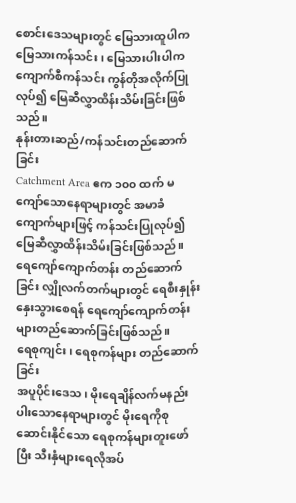စောင်းဒေသများတွင် မြေသားထူပါက မြေသားကန်သင်း၊ မြေသားပါးပါက ကျောက်စီကန်သင်း ကွန်တိုအလိုက်ပြုလုပ်၍ မြေဆီလွှာထိန်းသိမ်းခြင်းဖြစ်သည်။
နုန်းတားဆည်/ကန်သင်းတည်ဆောက်ခြင်း
Catchment Area ဧက ၁၀၀ ထက် မကျော်သောနေရာများတွင် အမာခံကျောက်များဖြင့် ကန်သင်းပြုလုပ်၍ မြေဆီလွှာထိန်းသိမ်းခြင်းဖြစ်သည်။
ရေကျော်ကျောက်တန်း တည်ဆောက်ခြင်း လျှိုလက်တက်များတွင် ရေစီးနှုန်းနှေးသွားစေရန် ရေကျော်ကျောက်တန်းများတည်ဆောက်ခြင်းဖြစ်သည်။
ရေစုကျင်း၊ ရေစုကန်များ တည်ဆောက်ခြင်း
အပူပိုင်းဒေသ၊ မိုးရေချိန်လက်မနည်းပါးသောနေရာများတွင် မိုးရေကိုစုဆောင်းနိုင်သော ရေစုကန်များတူးဖော်ပြီး သီးနှံများရေလိုအပ်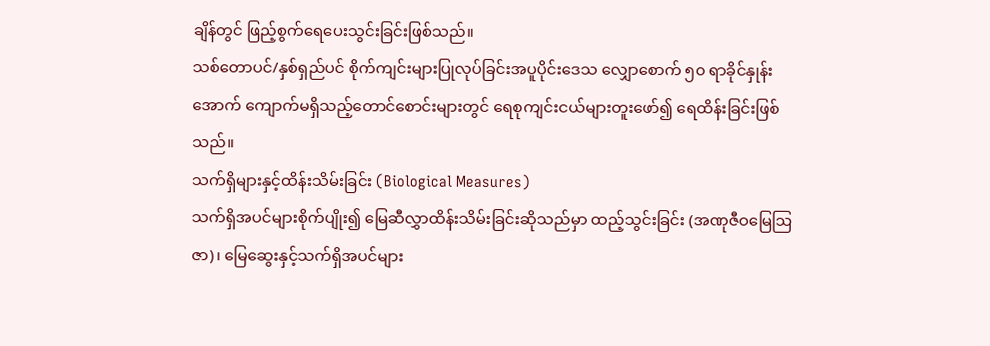ချိန်တွင် ဖြည့်စွက်ရေပေးသွင်းခြင်းဖြစ်သည်။
သစ်တောပင်/နှစ်ရှည်ပင် စိုက်ကျင်းများပြုလုပ်ခြင်းအပူပိုင်းဒေသ လျှောစောက် ၅၀ ရာခိုင်နှုန်းအောက် ကျောက်မရှိသည့်တောင်စောင်းများတွင် ရေစုကျင်းငယ်များတူးဖော်၍ ရေထိန်းခြင်းဖြစ်သည်။
သက်ရှိများနှင့်ထိန်းသိမ်းခြင်း (Biological Measures)
သက်ရှိအပင်များစိုက်ပျိုး၍ မြေဆီလွှာထိန်းသိမ်းခြင်းဆိုသည်မှာ ထည့်သွင်းခြင်း (အဏုဇီဝမြေဩဇာ)၊ မြေဆွေးနှင့်သက်ရှိအပင်များ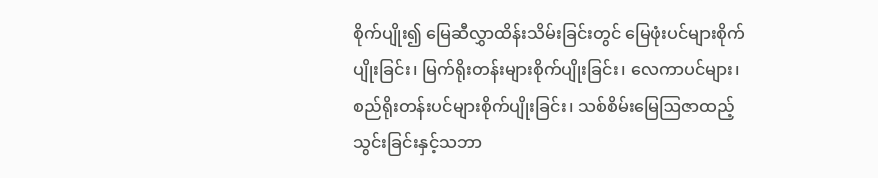စိုက်ပျိုး၍ မြေဆီလွှာထိန်းသိမ်းခြင်းတွင် မြေဖုံးပင်များစိုက်ပျိုးခြင်း၊ မြက်ရိုးတန်းများစိုက်ပျိုးခြင်း၊ လေကာပင်များ၊ စည်ရိုးတန်းပင်များစိုက်ပျိုးခြင်း၊ သစ်စိမ်းမြေဩဇာထည့်သွင်းခြင်းနှင့်သဘာ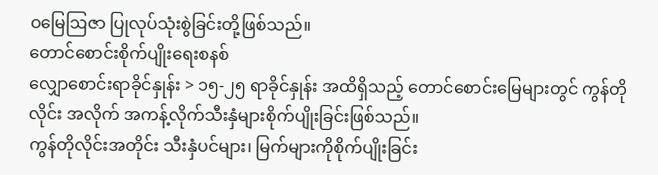ဝမြေဩဇာ ပြုလုပ်သုံးစွဲခြင်းတို့ဖြစ်သည်။
တောင်စောင်းစိုက်ပျိုးရေးစနစ်
လျှောစောင်းရာခိုင်နှုန်း > ၁၅-၂၅ ရာခိုင်နှုန်း အထိရှိသည့် တောင်စောင်းမြေများတွင် ကွန်တိုလိုင်း အလိုက် အကန့်လိုက်သီးနှံများစိုက်ပျိုးခြင်းဖြစ်သည်။
ကွန်တိုလိုင်းအတိုင်း သီးနှံပင်များ၊ မြက်များကိုစိုက်ပျိုးခြင်း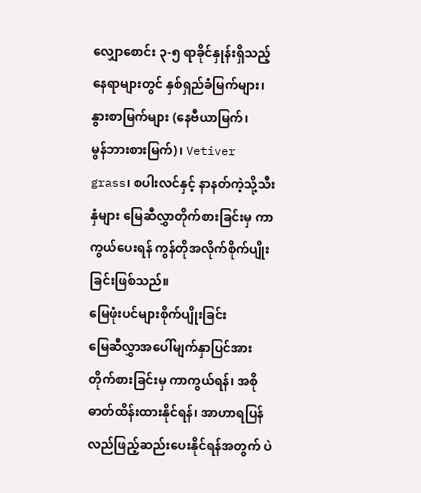လျှောစောင်း ၃-၅ ရာခိုင်နှုန်းရှိသည့် နေရာများတွင် နှစ်ရှည်ခံမြက်များ၊ နွားစာမြက်များ (နေဗီယာမြက်၊
မွန်ဘားစားမြက်)၊ Vetiver grass၊ စပါးလင်နှင့် နာနတ်ကဲ့သို့သီးနှံများ မြေဆီလွှာတိုက်စားခြင်းမှ ကာကွယ်ပေးရန် ကွန်တိုအလိုက်စိုက်ပျိုးခြင်းဖြစ်သည်။
မြေဖုံးပင်များစိုက်ပျိုးခြင်း
မြေဆီလွှာအပေါ်မျက်နှာပြင်အားတိုက်စားခြင်းမှ ကာကွယ်ရန်၊ အစိုဓာတ်ထိန်းထားနိုင်ရန်၊ အာဟာရပြန်လည်ဖြည့်ဆည်းပေးနိုင်ရန်အတွက် ပဲ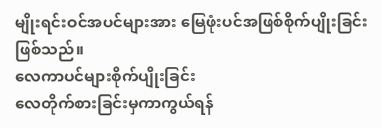မျိုးရင်းဝင်အပင်များအား မြေဖုံးပင်အဖြစ်စိုက်ပျိုးခြင်းဖြစ်သည်။
လေကာပင်များစိုက်ပျိုးခြင်း
လေတိုက်စားခြင်းမှကာကွယ်ရန်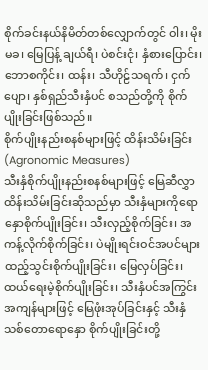စိုက်ခင်းနယ်နိမိတ်တစ်လျှောက်တွင် ဝါး၊ မိုးမခ၊ မြေပြန့် ချယ်ရီ၊ ပဲစင်းငုံ၊ နှံစားပြောင်း၊ ဘောစကိုင်း၊ ထန်း၊ သီဟိုဠ်သရက်၊ ငှက်ပျော၊ နှစ်ရှည်သီးနှံပင် စသည်တို့ကို စိုက်ပျိုးခြင်းဖြစ်သည်။
စိုက်ပျိုးနည်းစနစ်များဖြင့် ထိန်းသိမ်းခြင်း (Agronomic Measures)
သီးနှံစိုက်ပျိုးနည်းစနစ်များဖြင့် မြေဆီလွှာထိန်းသိမ်းခြင်းဆိုသည်မှာ သီးနှံများကိုရောနှောစိုက်ပျိုးခြင်း၊ သီးလှည့်စိုက်ခြင်း၊ အကန့်လိုက်စိုက်ခြင်း၊ ပဲမျိုးရင်းဝင်အပင်များထည့်သွင်းစိုက်ပျိုးခြင်း၊ မြေလှပ်ခြင်း၊ ထယ်ရေးမဲ့စိုက်ပျိုးခြင်း၊ သီးနှံပင်အကြွင်းအကျန်များဖြင့် မြေဖုံးအုပ်ခြင်းနှင့် သီးနှံသစ်တောရောနှော စိုက်ပျိုးခြင်းတို့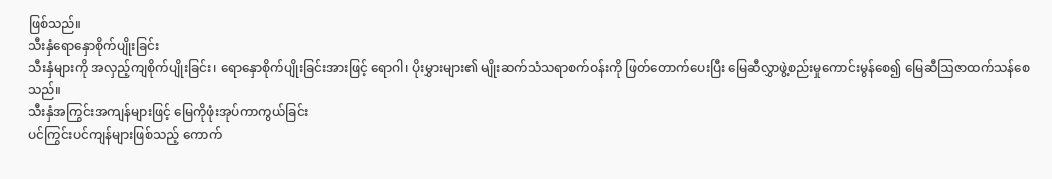ဖြစ်သည်။
သီးနှံရောနှောစိုက်ပျိုးခြင်း
သီးနှံများကို အလှည့်ကျစိုက်ပျိုးခြင်း၊ ရောနှောစိုက်ပျိုးခြင်းအားဖြင့် ရောဂါ၊ ပိုးမွှားများ၏ မျိုးဆက်သံသရာစက်ဝန်းကို ဖြတ်တောက်ပေးပြီး မြေဆီလွှာဖွဲ့စည်းမှုကောင်းမွန်စေ၍ မြေဆီဩဇာထက်သန်စေသည်။
သီးနှံအကြွင်းအကျန်များဖြင့် မြေကိုဖုံးအုပ်ကာကွယ်ခြင်း
ပင်ကြွင်းပင်ကျန်များဖြစ်သည့် ကောက်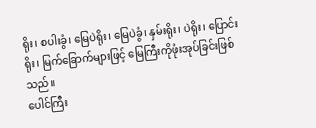ရိုး၊ စပါးခွံ၊ မြေပဲရိုး၊ မြေပဲခွံ၊ နှမ်းရိုး၊ ပဲရိုး၊ ပြောင်းရိုး၊ မြက်ခြောက်များဖြင့် မြေကြီးကိုဖုံးအုပ်ခြင်းဖြစ်သည်။
ပေါင်ကြီး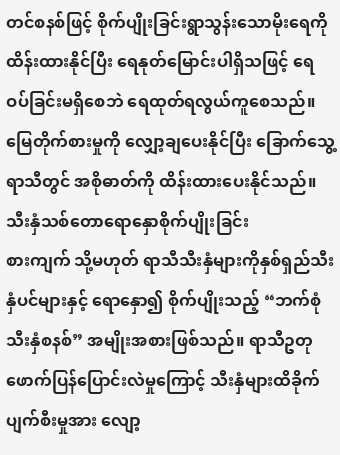တင်စနစ်ဖြင့် စိုက်ပျိုးခြင်းရွာသွန်းသောမိုးရေကိုထိန်းထားနိုင်ပြီး ရေနုတ်မြောင်းပါရှိသဖြင့် ရေဝပ်ခြင်းမရှိစေဘဲ ရေထုတ်ရလွယ်ကူစေသည်။ မြေတိုက်စားမှုကို လျှော့ချပေးနိုင်ပြီး ခြောက်သွေ့ရာသီတွင် အစိုဓာတ်ကို ထိန်းထားပေးနိုင်သည်။
သီးနှံသစ်တောရောနှောစိုက်ပျိုးခြင်း
စားကျက် သို့မဟုတ် ရာသီသီးနှံများကိုနှစ်ရှည်သီးနှံပင်များနှင့် ရောနှော၍ စိုက်ပျိုးသည့် “ဘက်စုံသီးနှံစနစ်” အမျိုးအစားဖြစ်သည်။ ရာသီဥတုဖောက်ပြန်ပြောင်းလဲမှုကြောင့် သီးနှံများထိခိုက်ပျက်စီးမှုအား လျော့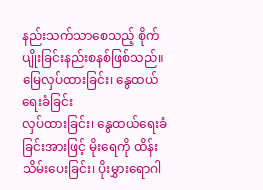နည်းသက်သာစေသည့် စိုက်ပျိုးခြင်းနည်းစနစ်ဖြစ်သည်။
မြေလှပ်ထားခြင်း၊ နွေထယ်ရေးခံခြင်း
လှပ်ထားခြင်း၊ နွေထယ်ရေးခံခြင်းအားဖြင့် မိုးရေကို ထိန်းသိမ်းပေးခြင်း၊ ပိုးမွှားရောဂါ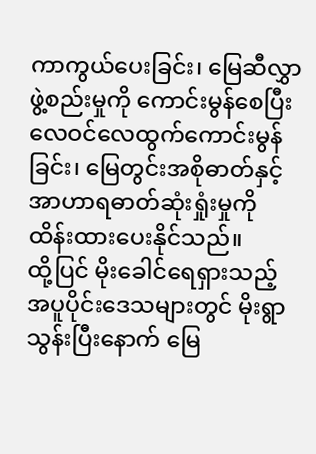ကာကွယ်ပေးခြင်း၊ မြေဆီလွှာဖွဲ့စည်းမှုကို ကောင်းမွန်စေပြီး လေဝင်လေထွက်ကောင်းမွန်ခြင်း၊ မြေတွင်းအစိုဓာတ်နှင့် အာဟာရဓာတ်ဆုံးရှုံးမှုကို ထိန်းထားပေးနိုင်သည်။
ထို့ပြင် မိုးခေါင်ရေရှားသည့်အပူပိုင်းဒေသများတွင် မိုးရွာသွန်းပြီးနောက် မြေ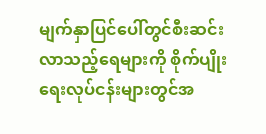မျက်နှာပြင်ပေါ်တွင်စီးဆင်းလာသည့်ရေများကို စိုက်ပျိုးရေးလုပ်ငန်းများတွင်အ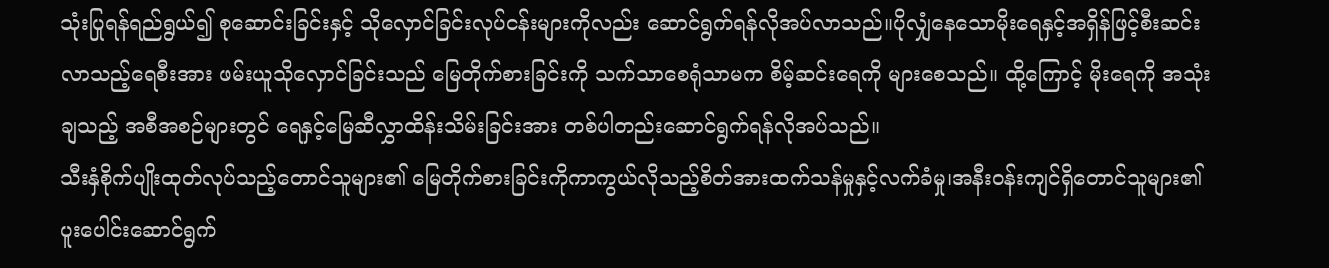သုံးပြုရန်ရည်ရွယ်၍ စုဆောင်းခြင်းနှင့် သိုလှောင်ခြင်းလုပ်ငန်းများကိုလည်း ဆောင်ရွက်ရန်လိုအပ်လာသည်။ပိုလျှံနေသောမိုးရေနှင့်အရှိန်ဖြင့်စီးဆင်းလာသည့်ရေစီးအား ဖမ်းယူသိုလှောင်ခြင်းသည် မြေတိုက်စားခြင်းကို သက်သာစေရုံသာမက စိမ့်ဆင်းရေကို များစေသည်။ ထို့ကြောင့် မိုးရေကို အသုံးချသည့် အစီအစဉ်များတွင် ရေနှင့်မြေဆီလွှာထိန်းသိမ်းခြင်းအား တစ်ပါတည်းဆောင်ရွက်ရန်လိုအပ်သည်။
သီးနှံစိုက်ပျိုးထုတ်လုပ်သည့်တောင်သူများ၏ မြေတိုက်စားခြင်းကိုကာကွယ်လိုသည့်စိတ်အားထက်သန်မှုနှင့်လက်ခံမှု၊အနီးဝန်းကျင်ရှိတောင်သူများ၏ ပူးပေါင်းဆောင်ရွက်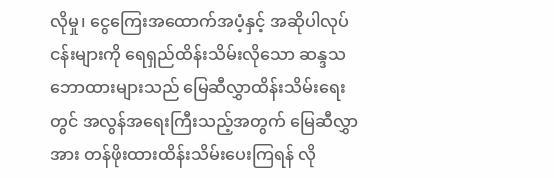လိုမှု၊ ငွေကြေးအထောက်အပံ့နှင့် အဆိုပါလုပ်ငန်းများကို ရေရှည်ထိန်းသိမ်းလိုသော ဆန္ဒသဘောထားများသည် မြေဆီလွှာထိန်းသိမ်းရေးတွင် အလွန်အရေးကြီးသည့်အတွက် မြေဆီလွှာအား တန်ဖိုးထားထိန်းသိမ်းပေးကြရန် လို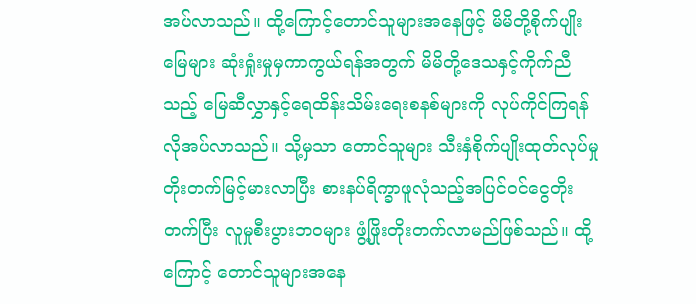အပ်လာသည်။ ထို့ကြောင့်တောင်သူများအနေဖြင့် မိမိတို့စိုက်ပျိုးမြေများ ဆုံးရှုံးမှုမှကာကွယ်ရန်အတွက် မိမိတို့ဒေသနှင့်ကိုက်ညီသည့် မြေဆီလွှာနှင့်ရေထိန်းသိမ်းရေးစနစ်များကို လုပ်ကိုင်ကြရန်လိုအပ်လာသည်။ သို့မှသာ တောင်သူများ သီးနှံစိုက်ပျိုးထုတ်လုပ်မှုတိုးတက်မြင့်မားလာပြီး စားနပ်ရိက္ခာဖူလုံသည့်အပြင်ဝင်ငွေတိုးတက်ပြီး လူမှုစီးပွားဘဝများ ဖွံ့ဖြိုးတိုးတက်လာမည်ဖြစ်သည်။ ထို့ကြောင့် တောင်သူများအနေ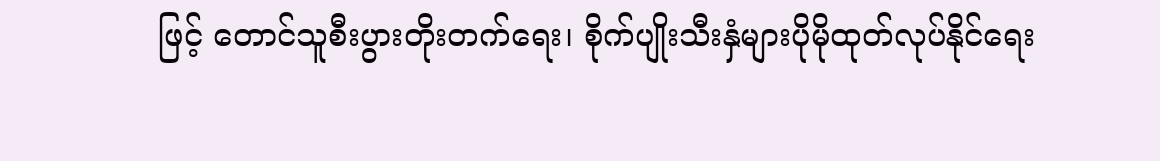ဖြင့် တောင်သူစီးပွားတိုးတက်ရေး၊ စိုက်ပျိုးသီးနှံများပိုမိုထုတ်လုပ်နိုင်ရေး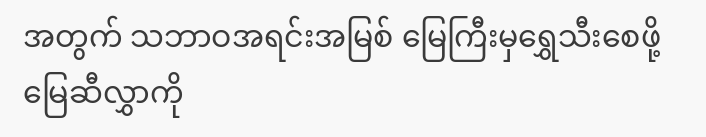အတွက် သဘာဝအရင်းအမြစ် မြေကြီးမှရွှေသီးစေဖို့ မြေဆီလွှာကို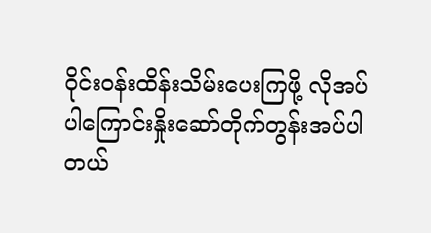ဝိုင်းဝန်းထိန်းသိမ်းပေးကြဖို့ လိုအပ်ပါကြောင်းနှိုးဆော်တိုက်တွန်းအပ်ပါတယ်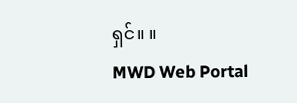ရှင်။ ။
MWD Web Portal